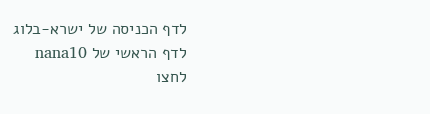לדף הכניסה של ישרא-בלוג
לדף הראשי של nana10
לחצו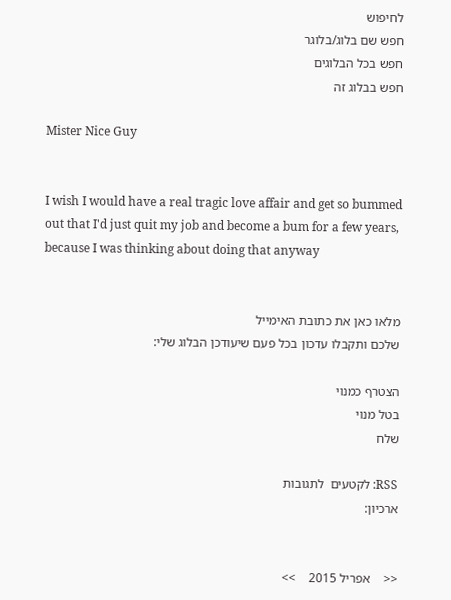לחיפוש
חפש שם בלוג/בלוגר
חפש בכל הבלוגים
חפש בבלוג זה

Mister Nice Guy


I wish I would have a real tragic love affair and get so bummed out that I'd just quit my job and become a bum for a few years, because I was thinking about doing that anyway


מלאו כאן את כתובת האימייל
שלכם ותקבלו עדכון בכל פעם שיעודכן הבלוג שלי:

הצטרף כמנוי
בטל מנוי
שלח

RSS: לקטעים  לתגובות
ארכיון:


<<    אפריל 2015    >>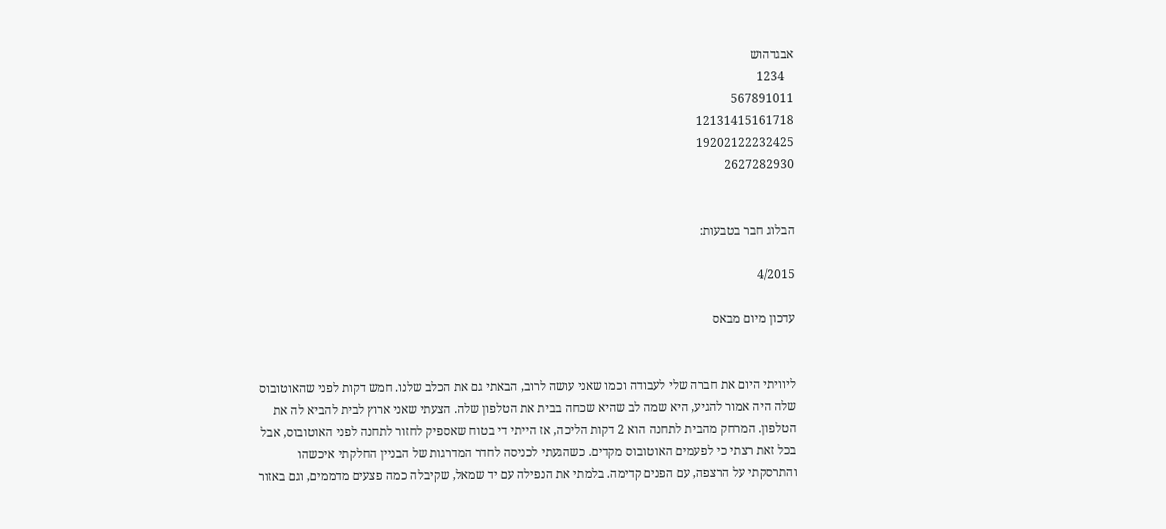אבגדהוש
   1234
567891011
12131415161718
19202122232425
2627282930


הבלוג חבר בטבעות:

4/2015

עדכון מיום מבאס


ליוויתי היום את חברה שלי לעבודה וכמו שאני עושה לרוב, הבאתי גם את הכלב שלנו. חמש דקות לפני שהאוטובוס שלה היה אמור להגיע, היא שמה לב שהיא שכחה בבית את הטלפון שלה. הצעתי שאני ארוץ לבית להביא לה את הטלפון. המרחק מהבית לתחנה הוא 2 דקות הליכה, אז הייתי די בטוח שאספיק לחזור לתחנה לפני האוטובוס, אבל בכל זאת רצתי כי לפעמים האוטובוס מקדים. כשהגעתי לכניסה לחדר המדרגות של הבניין החלקתי איכשהו והתרסקתי על הרצפה, עם הפנים קדימה. בלמתי את הנפילה עם יד שמאל, שקיבלה כמה פצעים מדממים, וגם באזור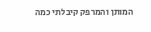המותן והמרפק קיבלתי כמה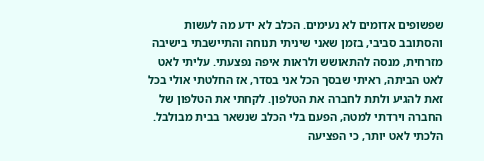שפשופים אדומים לא נעימים. הכלב לא ידע מה לעשות והסתובב סביבי, בזמן שאני שיניתי תנוחה והתיישבתי בישיבה מזרחית, מנסה להתאושש ולראות איפה נפצעתי. עליתי לאט לאט הביתה, ראיתי שבסך הכל אני בסדר, אז החלטתי אולי בכל זאת להגיע ולתת לחברה את הטלפון. לקחתי את הטלפון של החברה וירדתי למטה, הפעם בלי הכלב שנשאר בבית מבולבל. הלכתי לאט יותר, כי הפציעה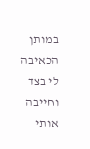במותן הכאיבה לי בצד וחייבה אותי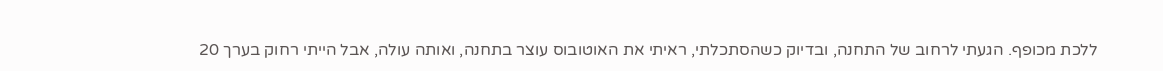ללכת מכופף. הגעתי לרחוב של התחנה, ובדיוק כשהסתכלתי, ראיתי את האוטובוס עוצר בתחנה, ואותה עולה, אבל הייתי רחוק בערך 20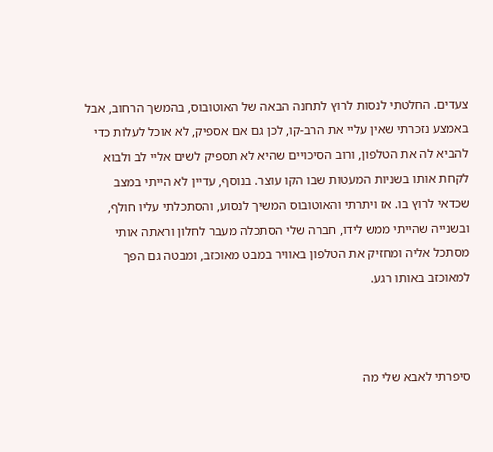צעדים. החלטתי לנסות לרוץ לתחנה הבאה של האוטובוס, בהמשך הרחוב, אבל באמצע נזכרתי שאין עליי את הרב-קו, לכן גם אם אספיק, לא אוכל לעלות כדי להביא לה את הטלפון, ורוב הסיכויים שהיא לא תספיק לשים אליי לב ולבוא לקחת אותו בשניות המעטות שבו הקו עוצר. בנוסף, עדיין לא הייתי במצב שכדאי לרוץ בו. אז ויתרתי והאוטובוס המשיך לנסוע, והסתכלתי עליו חולף, ובשנייה שהייתי ממש לידו, חברה שלי הסתכלה מעבר לחלון וראתה אותי מסתכל אליה ומחזיק את הטלפון באוויר במבט מאוכזב, ומבטה גם הפך למאוכזב באותו רגע.



סיפרתי לאבא שלי מה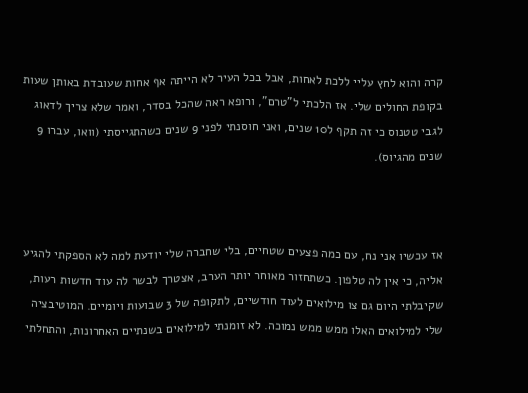קרה והוא לחץ עליי ללכת לאחות, אבל בכל העיר לא הייתה אף אחות שעובדת באותן שעות בקופת החולים שלי. אז הלכתי ל"טרם", ורופא ראה שהכל בסדר, ואמר שלא צריך לדאוג לגבי טטנוס כי זה תקף ל10 שנים, ואני חוסנתי לפני 9 שנים כשהתגייסתי (וואו, עברו 9 שנים מהגיוס).



אז עכשיו אני נח, עם כמה פצעים שטחיים, בלי שחברה שלי יודעת למה לא הספקתי להגיע אליה, כי אין לה טלפון. כשתחזור מאוחר יותר הערב, אצטרך לבשר לה עוד חדשות רעות, שקיבלתי היום גם צו מילואים לעוד חודשיים, לתקופה של 3 שבועות ויומיים. המוטיבציה שלי למילואים האלו ממש ממש נמוכה. לא זומנתי למילואים בשנתיים האחרונות, והתחלתי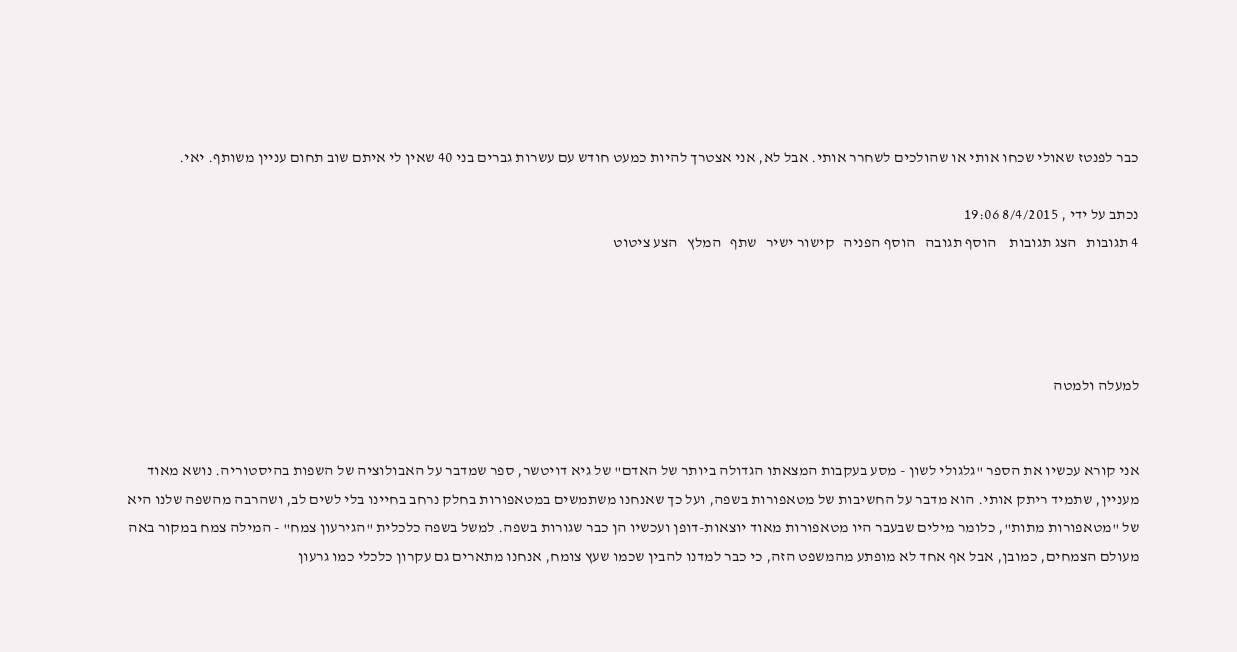כבר לפנטז שאולי שכחו אותי או שהולכים לשחרר אותי. אבל לא, אני אצטרך להיות כמעט חודש עם עשרות גברים בני 40 שאין לי איתם שוב תחום עניין משותף. יאי.

נכתב על ידי , 8/4/2015 19:06
4 תגובות   הצג תגובות    הוסף תגובה   הוסף הפניה   קישור ישיר   שתף   המלץ   הצע ציטוט




למעלה ולמטה


אני קורא עכשיו את הספר "גלגולי לשון - מסע בעקבות המצאתו הגדולה ביותר של האדם" של גיא דויטשר, ספר שמדבר על האבולוציה של השפות בהיסטוריה. נושא מאוד מעניין, שתמיד ריתק אותי. הוא מדבר על החשיבות של מטאפורות בשפה, ועל כך שאנחנו משתמשים במטאפורות בחלק נרחב בחיינו בלי לשים לב, ושהרבה מהשפה שלנו היא של "מטאפורות מתות", כלומר מילים שבעבר היו מטאפורות מאוד יוצאות-דופן ועכשיו הן כבר שגורות בשפה. למשל בשפה כלכלית "הגירעון צמח" - המילה צמח במקור באה מעולם הצמחים, כמובן, אבל אף אחד לא מופתע מהמשפט הזה, כי כבר למדנו להבין שכמו שעץ צומח, אנחנו מתארים גם עקרון כלכלי כמו גרעון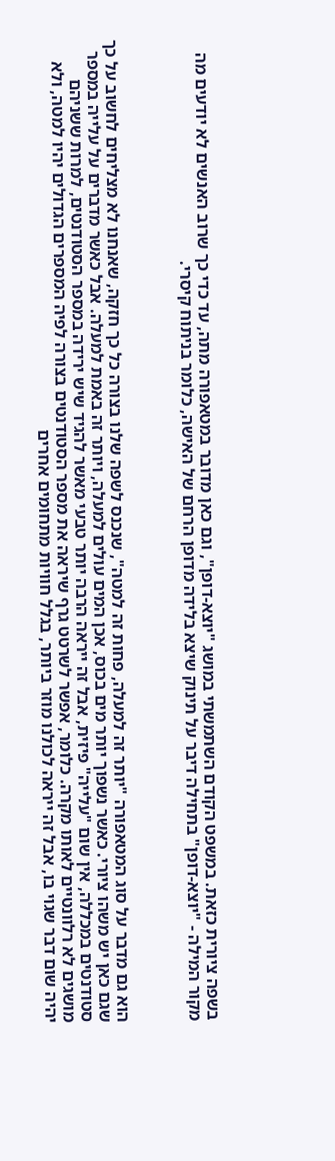בשפה ציורית כזאת. במשפט הקודם השתמשתי במושג "יוצא-דופן", וגם כאן מדובר במטאפורה מתה, עד כדי כך שרוב האנשים לא יודעים מה מקור המילה - "יוצא-דופן" בתחילה דיבר על תינוק שיצא בלידה מדופן הרחם של האישה, כלומר בניתוח קיסרי.



הוא גם מדבר על סוג המטאפורה "יותר זה למעלה, פחות זה למטה", שנכנס לשפה שלנו בצורה כל כך חזקה, שאנחנו לא מצליחים לחשוב על כך שגם כאן יש משהו ציורי. כאשר נשפוך יותר מים בכוס, אכן המים עולים למעלה, ויותר זה באמת למעלה. אבל כאשר מדברים על עלייה במספר סטודנטים במכללה, אין שום "עלייה" פיזית, אבל זה ייראה הרבה יותר טבעי מאשר להגיד שיש ירידה במספר הסטודנטים, למרות ששניהם מושגים לא רלוונטיים לאותו מקרה. כלומר, אפשר לשרטט גרף שיראה את מספר הסטודנטים בצורה לפיה המספרים הגדולים יהיו למטה, ולא יהיה שום דבר שגוי בו, אבל זה ייראה לכולנו מוזר ביותר, בגלל חוויות מתחומים אחרים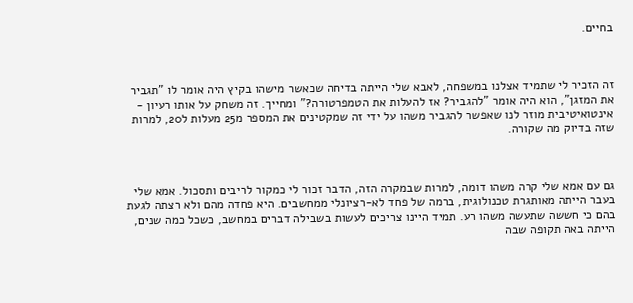בחיים.



זה הזכיר לי שתמיד אצלנו במשפחה, לאבא שלי הייתה בדיחה שכאשר מישהו בקיץ היה אומר לו "תגביר את המזגן", הוא היה אומר "להגביר? אז להעלות את הטמפרטורה?" ומחייך. זה משחק על אותו רעיון - אינטואיטיבית מוזר לנו שאפשר להגביר משהו על ידי זה שמקטינים את המספר מ25 מעלות ל20, למרות שזה בדיוק מה שקורה.



גם עם אמא שלי קרה משהו דומה, למרות שבמקרה הזה, הדבר זכור לי כמקור לריבים ותסכול. אמא שלי בעבר הייתה מאותגרת טכנולוגית, ברמה של פחד לא-רציונלי ממחשבים. היא פחדה מהם ולא רצתה לגעת בהם כי חששה שתעשה משהו רע. תמיד היינו צריכים לעשות בשבילה דברים במחשב, כשכל כמה שנים, הייתה באה תקופה שבה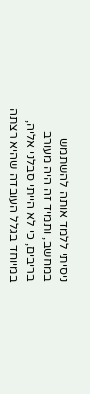ניסיתי ללמד אותה להשתמש במחשב, ותמיד זה היה מעורב בריבים, כי לא הייתי סבלני אליה, במיוחד בגלל העובדה שהיא רצתה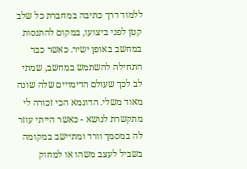ללמוד דרך כתיבה במחברת כל שלב קטן לפני ביצועו, במקום להתנסות במחשב באופן ישיר. כאשר כבר התחילה להשתמש במחשב, שמתי לב לכך שעולם הדימויים שלה שונה מאוד משלי. הדוגמא הכי זכורה לי מתקשרת לנושא - כאשר הייתי עוזר לה במסמך וורד ומתיישב במקומה בשביל לעצב משהו או למחוק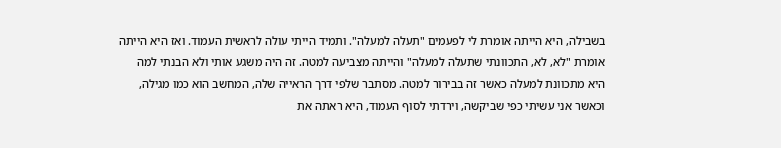בשבילה, היא הייתה אומרת לי לפעמים "תעלה למעלה". ותמיד הייתי עולה לראשית העמוד. ואז היא הייתה אומרת "לא, לא, התכוונתי שתעלה למעלה" והייתה מצביעה למטה. זה היה משגע אותי ולא הבנתי למה היא מתכוונת למעלה כאשר זה בבירור למטה. מסתבר שלפי דרך הראייה שלה, המחשב הוא כמו מגילה, וכאשר אני עשיתי כפי שביקשה, וירדתי לסוף העמוד, היא ראתה את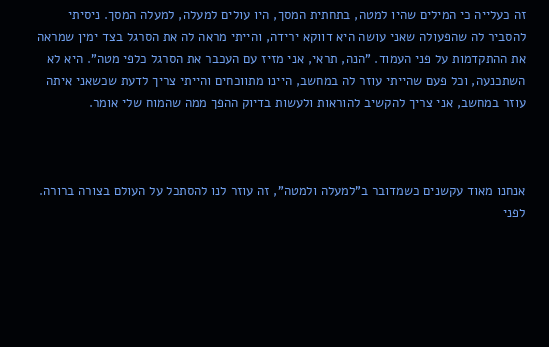זה כעלייה כי המילים שהיו למטה, בתחתית המסך, היו עולים למעלה, למעלה המסך. ניסיתי להסביר לה שהפעולה שאני עושה היא דווקא ירידה, והייתי מראה לה את הסרגל בצד ימין שמראה את ההתקדמות על פני העמוד. "הנה, תראי, אני מזיז עם העכבר את הסרגל כלפי מטה". היא לא השתכנעה, וכל פעם שהייתי עוזר לה במחשב, היינו מתווכחים והייתי צריך לדעת שכשאני איתה עוזר במחשב, אני צריך להקשיב להוראות ולעשות בדיוק ההפך ממה שהמוח שלי אומר.



אנחנו מאוד עקשנים כשמדובר ב"למעלה ולמטה", זה עוזר לנו להסתכל על העולם בצורה ברורה. לפני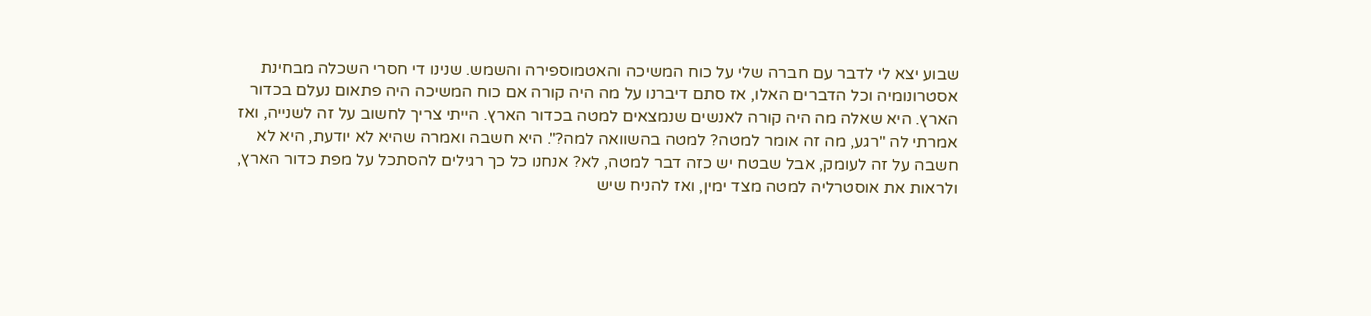שבוע יצא לי לדבר עם חברה שלי על כוח המשיכה והאטמוספירה והשמש. שנינו די חסרי השכלה מבחינת אסטרונומיה וכל הדברים האלו, אז סתם דיברנו על מה היה קורה אם כוח המשיכה היה פתאום נעלם בכדור הארץ. היא שאלה מה היה קורה לאנשים שנמצאים למטה בכדור הארץ. הייתי צריך לחשוב על זה לשנייה, ואז אמרתי לה "רגע, מה זה אומר למטה? למטה בהשוואה למה?". היא חשבה ואמרה שהיא לא יודעת, היא לא חשבה על זה לעומק, אבל שבטח יש כזה דבר למטה, לא? אנחנו כל כך רגילים להסתכל על מפת כדור הארץ, ולראות את אוסטרליה למטה מצד ימין, ואז להניח שיש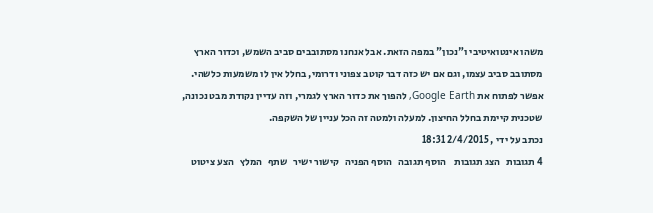משהו אינטואיטיבי ו"נכון" במפה הזאת. אבל אנחנו מסתובבים סביב השמש, וכדור הארץ מסתובב סביב עצמו, וגם אם יש כזה דבר קוטב צפוני ודרומי, בחלל אין לו משמעות כלשהי. אפשר לפתוח את Google Earth, להפוך את כדור הארץ לגמרי, וזה עדיין נקודת מבט נכונה, שטכנית קיימת בחלל החיצון. למעלה ולמטה זה הכל עניין של השקפה.
נכתב על ידי , 2/4/2015 18:31
4 תגובות   הצג תגובות    הוסף תגובה   הוסף הפניה   קישור ישיר   שתף   המלץ   הצע ציטוט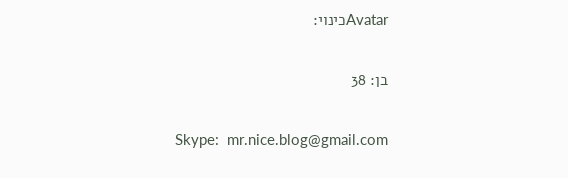Avatarכינוי:

בן: 38

Skype:  mr.nice.blog@gmail.com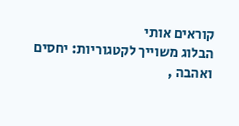קוראים אותי
הבלוג משוייך לקטגוריות: יחסים ואהבה ,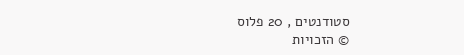סטודנטים , 20 פלוס
© הזכויות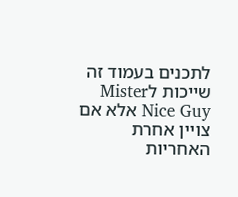לתכנים בעמוד זה שייכות לMister Nice Guy אלא אם צויין אחרת
האחריות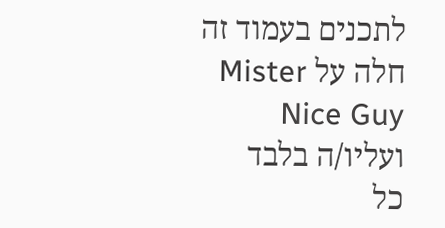לתכנים בעמוד זה חלה על Mister Nice Guy ועליו/ה בלבד
כל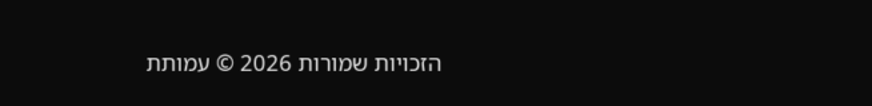הזכויות שמורות 2026 © עמותת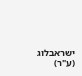ישראבלוג (ע"ר)